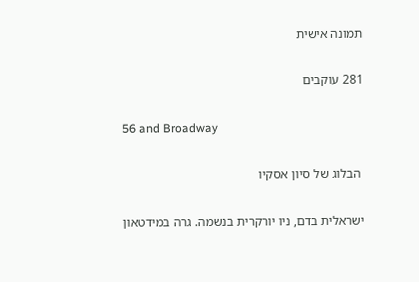תמונה אישית

281 עוקבים

56 and Broadway

 הבלוג של סיון אסקיו

ישראלית בדם, ניו יורקרית בנשמה. גרה במידטאון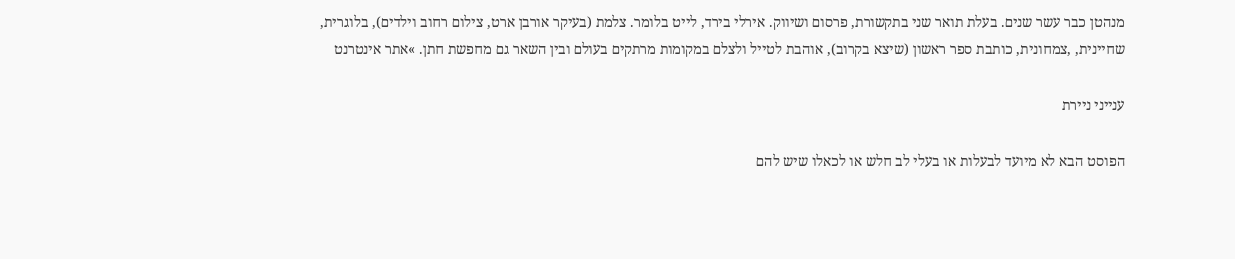מנהטן כבר עשר שנים. בעלת תואר שני בתקשורת, פרסום ושיווק. אירלי בירד, לייט בלומר. צלמת (בעיקר אורבן ארט, צילום רחוב וילדים), בלוגרית, שחיינית, ,צמחונית, כותבת ספר ראשון (שיצא בקרוב), אוהבת לטייל ולצלם במקומות מרתקים בעולם ובין השאר גם מחפשת חתן. »אתר אינטרנט

ענייני ניירת

הפוסט הבא לא מיועד לבעלות או בעלי לב חלש או לכאלו שיש להם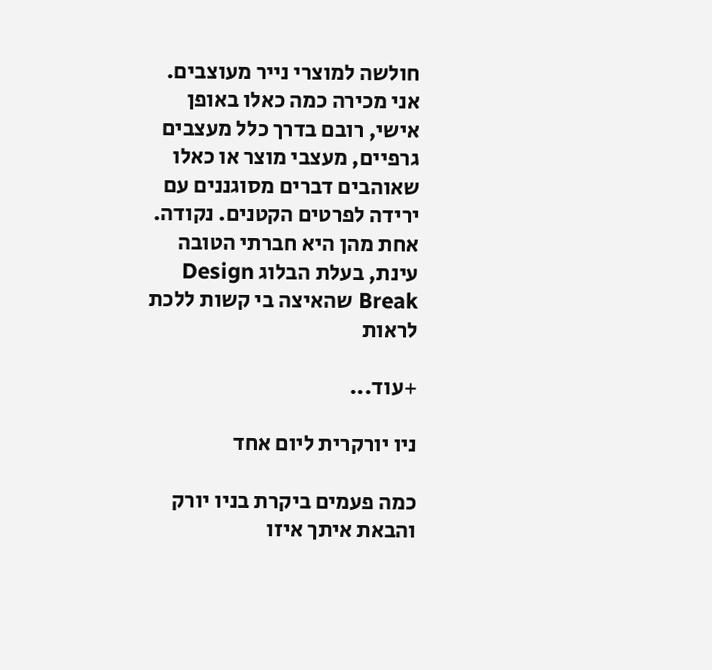חולשה למוצרי נייר מעוצבים. אני מכירה כמה כאלו באופן אישי, רובם בדרך כלל מעצבים גרפיים, מעצבי מוצר או כאלו שאוהבים דברים מסוגננים עם ירידה לפרטים הקטנים. נקודה. אחת מהן היא חברתי הטובה עינת, בעלת הבלוג Design Break שהאיצה בי קשות ללכת לראות

+עוד...

ניו יורקרית ליום אחד

כמה פעמים ביקרת בניו יורק והבאת איתך איזו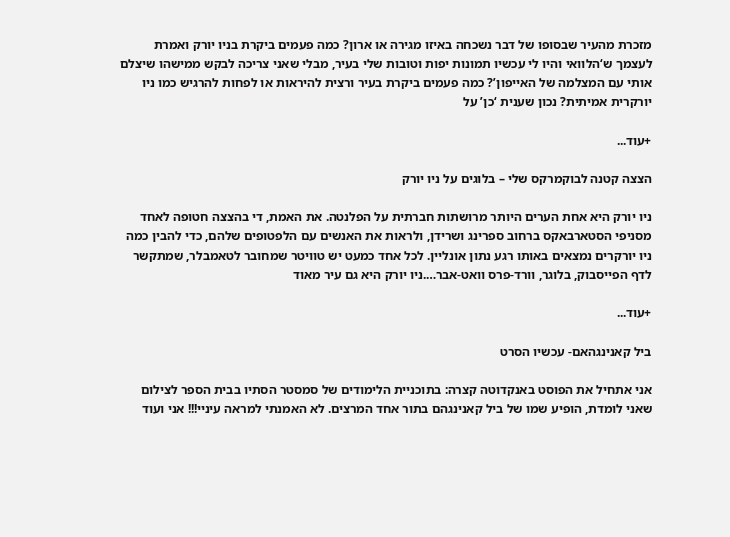מזכרת מהעיר שבסופו של דבר נשכחה באיזו מגירה או ארון? כמה פעמים ביקרת בניו יורק ואמרת לעצמך ש‘הלוואי והיו לי עכשיו תמונות יפות וטובות שלי בעיר, מבלי שאני צריכה לבקש ממישהו שיצלם אותי עם המצלמה של האייפון’? כמה פעמים ביקרת בעיר ורצית להיראות או לפחות להרגיש כמו ניו יורקרית אמיתית? נכון שענית ‘כן’ על

+עוד...

הצצה קטנה לבוקמרקס שלי – בלוגים על ניו יורק

ניו יורק היא אחת הערים היותר מרושתות חברתית על הפלנטה. את האמת, די בהצצה חטופה לאחד מסניפי הסטארבאקס ברחוב ספרינג ושרידן, ולראות את האנשים עם הלפטופים שלהם, כדי להבין כמה ניו יורקרים נמצאים באותו רגע נתון אונליין. לכל אחד כמעט יש טוויטר שמחובר לטאמבלר, שמתקשר לדף הפייסבוק, בלוגר, וורד-פרס וואט-אבר….ניו יורק היא גם עיר מאוד

+עוד...

ביל קאנינגהאם- עכשיו הסרט

אני אתחיל את הפוסט באנקדוטה קצרה: בתוכניית הלימודים של סמסטר הסתיו בבית הספר לצילום שאני לומדת, הופיע שמו של ביל קאנינגהם בתור אחד המרצים. לא האמנתי למראה עיניי!!! אני ועוד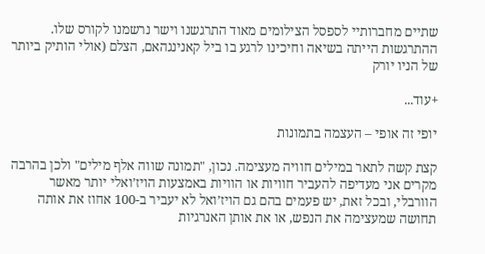שתיים מחברותיי לספסל הצילומים מאוד התרגשנו וישר נרשמנו לקורס שלו. ההתרגשות הייתה בשיאה וחיכינו לרגע בו ביל קאנינגהאם, הצלם (אולי הותיק ביותר של הניו יורק

+עוד...

יופי זה אופי – העצמה בתמונות

קצת קשה לתאר במילים חוויה מעצימה. נכון, "תמונה שווה אלף מילים" ולכן בהרבה מקרים אני מעדיפה להעביר חוויות או הוויות באמצעות הויז’ואלי יותר מאשר הוורבלי, ובכל זאת, יש פעמים בהם גם הויז’ואל לא יעביר ב-100 אחוז את אותה תחושה שמעצימה את הנפש, או את אותן האנרגיות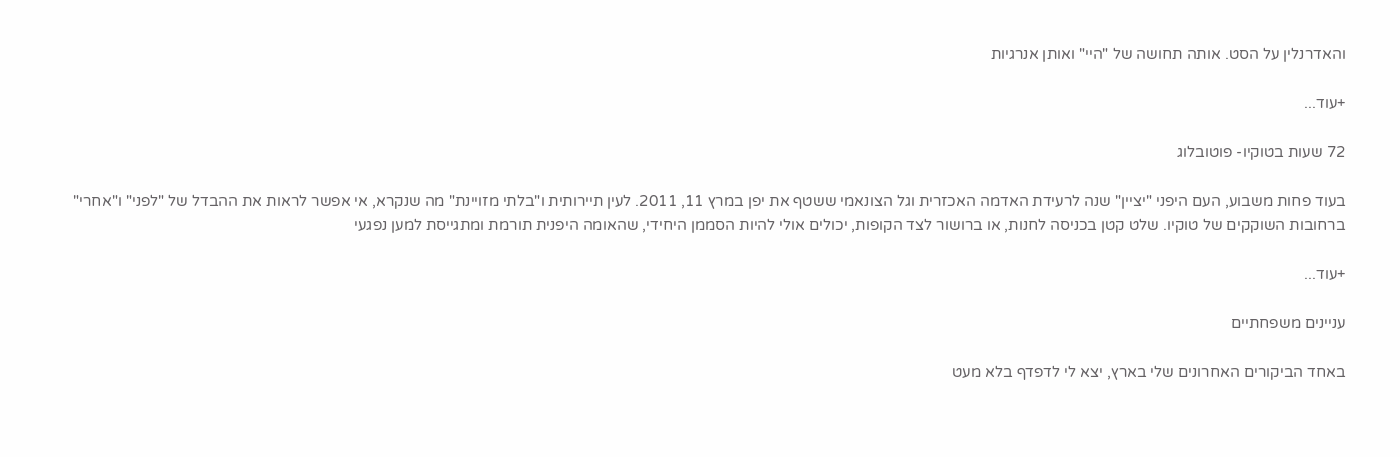והאדרנלין על הסט. אותה תחושה של "היי" ואותן אנרגיות

+עוד...

72 שעות בטוקיו- פוטובלוג

בעוד פחות משבוע, העם היפני "יציין" שנה לרעידת האדמה האכזרית וגל הצונאמי ששטף את יפן במרץ 11, 2011. לעין תיירותית ו"בלתי מזויינת" מה שנקרא, אי אפשר לראות את ההבדל של "לפני" ו"אחרי" ברחובות השוקקים של טוקיו. שלט קטן בכניסה לחנות, או ברושור לצד הקופות, יכולים אולי להיות הסממן היחידי, שהאומה היפנית תורמת ומתגייסת למען נפגעי

+עוד...

עניינים משפחתיים

באחד הביקורים האחרונים שלי בארץ, יצא לי לדפדף בלא מעט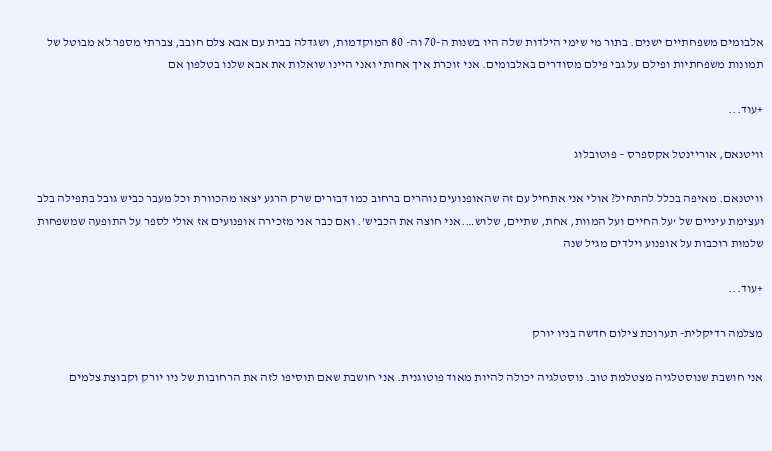אלבומים משפחתיים ישנים. בתור מי שימי הילדות שלה היו בשנות ה-70 וה- 80 המוקדמות, ושגדלה בבית עם אבא צלם חובב, צברתי מספר לא מבוטל של תמונות משפחתיות ופילם על גבי פילם מסודרים באלבומים. אני זוכרת איך אחותי ואני היינו שואלות את אבא שלנו בטלפון אם

+עוד...

וויטנאם, אוריינטל אקספרס – פוטובלוג

וויטנאם. מאיפה בכלל להתחיל? אולי אני אתחיל עם זה שהאופנועים נוהרים ברחוב כמו דבורים שרק הרגע יצאו מהכוורת וכל מעבר כביש גובל בתפילה בלב ועצימת עיניים של ‘על החיים ועל המוות, אחת, שתיים, שלוש….אני חוצה את הכביש’. ואם כבר אני מזכירה אופנועים אז אולי לספר על התופעה שמשפחות שלמות רוכבות על אופנוע וילדים מגיל שנה

+עוד...

מצלמה רדיקלית- תערוכת צילום חדשה בניו יורק

אני חושבת שנוסטלגיה מצטלמת טוב. נוסטלגיה יכולה להיות מאוד פוטוגנית. אני חושבת שאם תוסיפו לזה את הרחובות של ניו יורק וקבוצת צלמים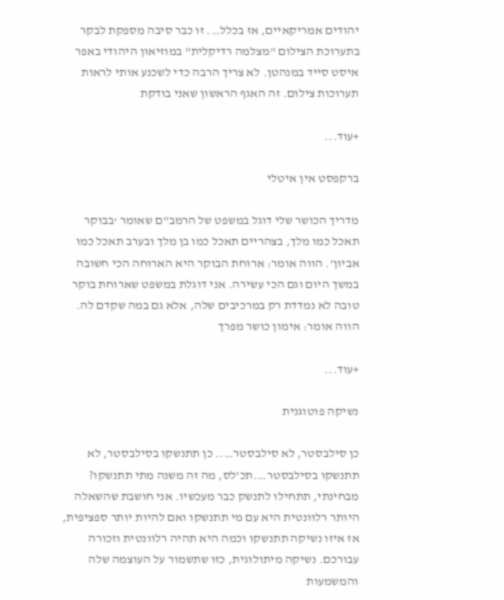יהודים אמריקאיים, אז בכלל…. זו כבר סיבה מספקת לבקר בתערוכת הצילום "מצלמה רדיקלית" במוזיאון היהודי באפר איסט סייד במנהטן. לא צריך הרבה כדי לשכנע אותי לראות תערוכות צילום. זה האגף הראשון שאני בודקת

+עוד...

ברקפסט אין איטלי

מדריך הכושר שלי דוגל במשפט של הרמב"ם שאומר ‘בבוקר תאכל כמו מלך, בצהריים תאכל כמו בן מלך ובערב תאכל כמו אביון’. הווה אומר: ארוחת הבוקר היא הארוחה הכי חשובה במשך היום וגם הכי עשירה. אני דוגלת במשפט שארוחת בוקר טובה לא נמדדת רק במרכיבים שלה, אלא גם במה שקדם לה. הווה אומר: אימון כושר מפרך

+עוד...

נשיקה פוטוגנית

כן סילבסטר, לא סילבסטר….. כן תתנשקו בסילבסטר, לא תתנשקו בסילבסטר….תכ’לס, מה זה משנה מתי תתנשקו? מבחינתי, תתחילו לתנשק כבר מעכשיו. אני חושבת שהשאלה היותר רלוונטית היא עם מי תתנשקו ואם להיות יותר ספציפית, אז איזו נשיקה תתנשקו וכמה היא תהיה רלוונטית וזכורה עבורכם. נשיקה מיתולוגית, כזו שתשמור על העוצמה שלה והמשמעות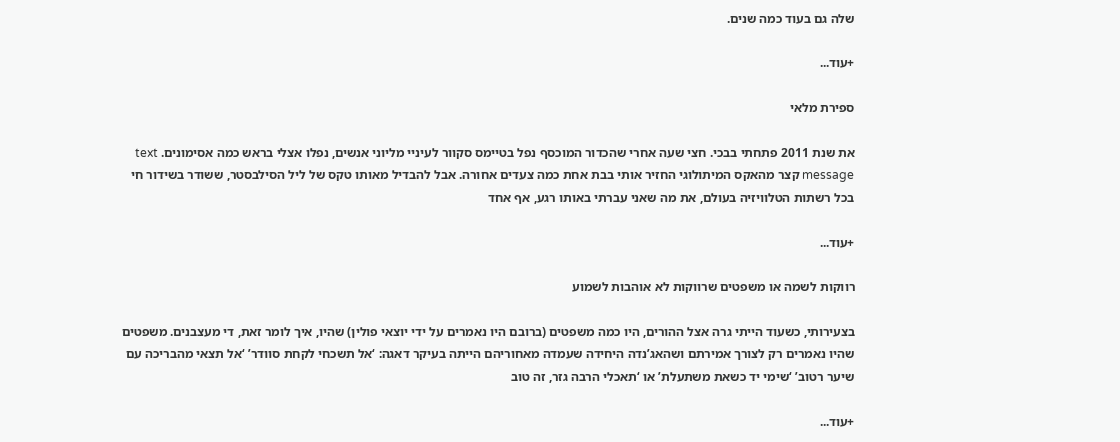שלה גם בעוד כמה שנים.

+עוד...

ספירת מלאי

את שנת 2011 פתחתי בבכי. חצי שעה אחרי שהכדור המוכסף נפל בטיימס סקוור לעיניי מליוני אנשים, נפלו אצלי בראש כמה אסימונים. text message קצר מהאקס המיתולוגי החזיר אותי בבת אחת כמה צעדים אחורה. אבל להבדיל מאותו טקס של ליל הסילבסטר, ששודר בשידור חי בכל רשתות הטלוויזיה בעולם, את מה שאני עברתי באותו רגע, אף אחד

+עוד...

רווקות לשמה או משפטים שרווקות לא אוהבות לשמוע

בצעירותי, כשעוד הייתי גרה אצל ההורים, היו כמה משפטים (ברובם היו נאמרים על ידי יוצאי פולין) שהיו, איך לומר זאת, די מעצבנים. משפטים שהיו נאמרים רק לצורך אמירתם ושהאג’נדה היחידה שעמדה מאחוריהם הייתה בעיקר דאגה: ‘אל תשכחי לקחת סוודר’ ‘אל תצאי מהבריכה עם שיער רטוב’ ‘שימי יד כשאת משתעלת’ או ‘תאכלי הרבה גזר, זה טוב

+עוד...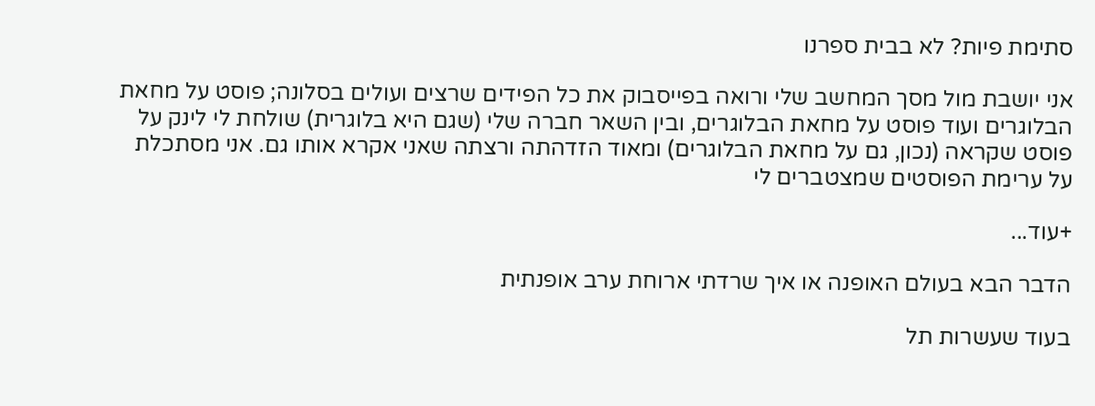סתימת פיות? לא בבית ספרנו

אני יושבת מול מסך המחשב שלי ורואה בפייסבוק את כל הפידים שרצים ועולים בסלונה; פוסט על מחאת הבלוגרים ועוד פוסט על מחאת הבלוגרים, ובין השאר חברה שלי (שגם היא בלוגרית) שולחת לי לינק על פוסט שקראה (נכון, גם על מחאת הבלוגרים) ומאוד הזדהתה ורצתה שאני אקרא אותו גם. אני מסתכלת על ערימת הפוסטים שמצטברים לי

+עוד...

הדבר הבא בעולם האופנה או איך שרדתי ארוחת ערב אופנתית

בעוד שעשרות תל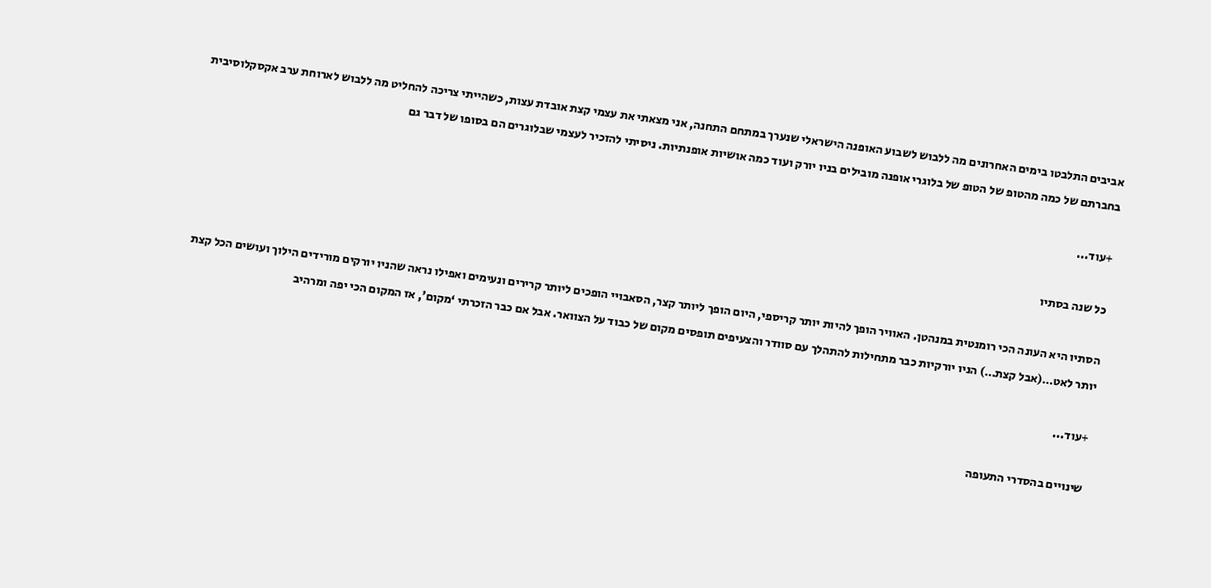אביבים התלבטו בימים האחרונים מה ללבוש לשבוע האופנה הישראלי שנערך במתחם התחנה, אני מצאתי את עצמי קצת אובדת עצות, כשהייתי צריכה להחליט מה ללבוש לארוחת ערב אקסקלוסיבית בחברתם של כמה מהטופ של הטופ של בלוגרי אופנה מובילים בניו יורק ועוד כמה אושיות אופנתיות. ניסיתי להזכיר לעצמי שבלוגרים הם בסופו של דבר גם

+עוד...

כל שנה בסתיו

הסתיו היא העונה הכי רומנטית במנהטן. האוויר הופך להיות יותר קריספי, היום הופך ליותר קצר, הסאבויי הופכים ליותר קרירים ונעימים ואפילו נראה שהניו יורקים מורידים הילוך ועושים הכל קצת יותר לאט…(אבל קצת…) הניו יורקיות כבר מתחילות להתהלך עם סוודר והצעיפים תופסים מקום של כבוד על הצוואר. אבל אם כבר הזכרתי ‘מקום’, אז המקום הכי יפה ומרהיב

+עוד...

שינויים בהסדרי התעופה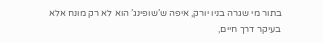בתור מי שגרה בניו יורק, איפה ש’שופינג’ הוא לא רק מונח אלא בעיקר דרך חיים,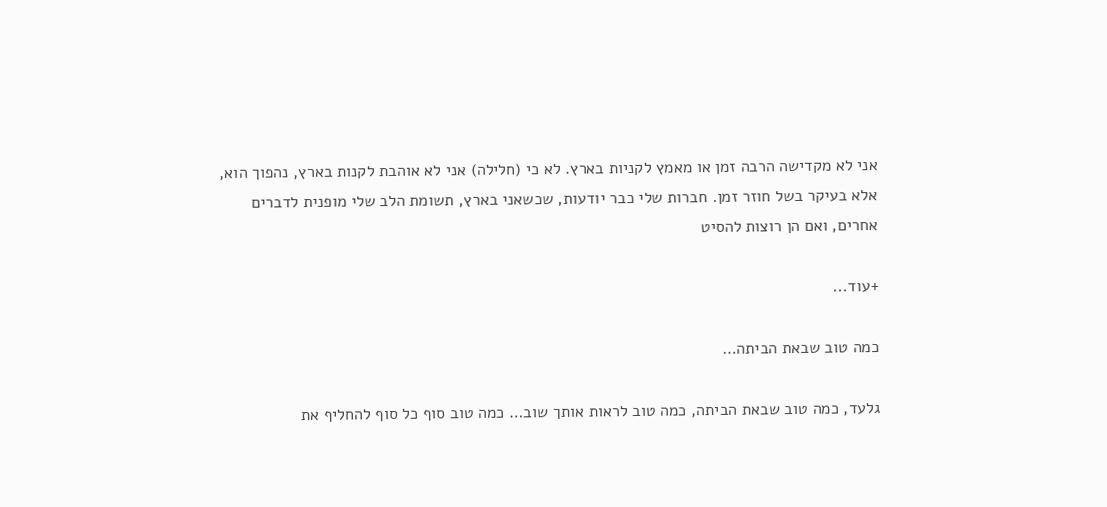אני לא מקדישה הרבה זמן או מאמץ לקניות בארץ. לא כי (חלילה) אני לא אוהבת לקנות בארץ, נהפוך הוא, אלא בעיקר בשל חוזר זמן. חברות שלי כבר יודעות, שכשאני בארץ, תשומת הלב שלי מופנית לדברים אחרים, ואם הן רוצות להסיט

+עוד...

כמה טוב שבאת הביתה…

גלעד, כמה טוב שבאת הביתה, כמה טוב לראות אותך שוב… כמה טוב סוף כל סוף להחליף את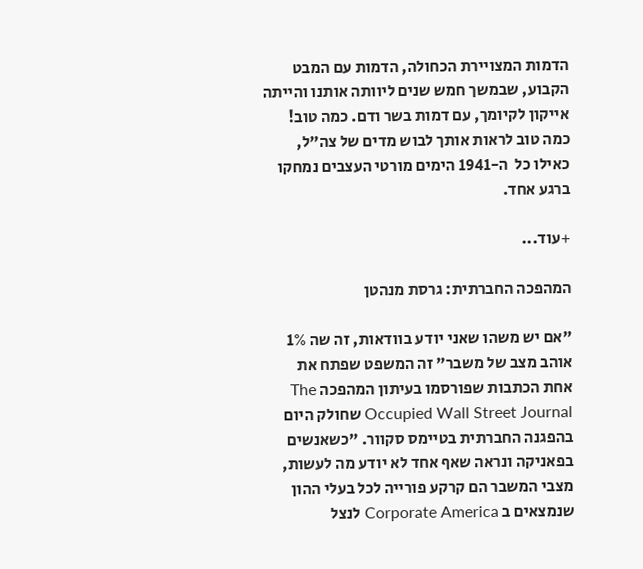הדמות המצויירת הכחולה, הדמות עם המבט הקבוע, שבמשך חמש שנים ליוותה אותנו והייתה אייקון לקיומך, עם דמות בשר ודם. כמה טוב! כמה טוב לראות אותך לבוש מדים של צה"ל, כאילו כל  ה-1941 הימים מורטי העצבים נמחקו ברגע אחד.

+עוד...

המהפכה החברתית: גרסת מנהטן

"אם יש משהו שאני יודע בוודאות, זה שה 1% אוהב מצב של משבר" זה המשפט שפתח את אחת הכתבות שפורסמו בעיתון המהפכה The Occupied Wall Street Journal שחולק היום בהפגנה החברתית בטיימס סקוור. "כשאנשים בפאניקה ונראה שאף אחד לא יודע מה לעשות, מצבי המשבר הם קרקע פורייה לכל בעלי ההון שנמצאים ב Corporate America לנצל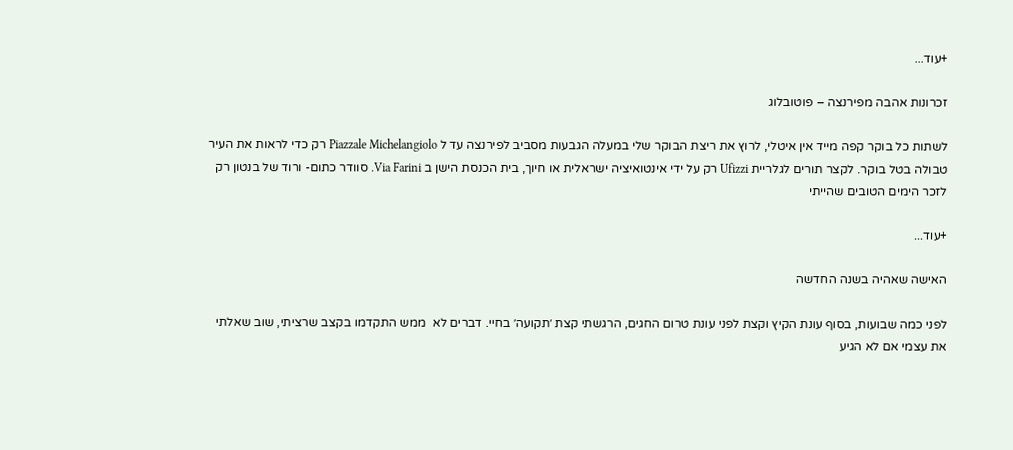+עוד...

זכרונות אהבה מפירנצה – פוטובלוג

לשתות כל בוקר קפה מייד אין איטלי, לרוץ את ריצת הבוקר שלי במעלה הגבעות מסביב לפירנצה עד ל Piazzale Michelangiolo רק כדי לראות את העיר טבולה בטל בוקר. לקצר תורים לגלריית Ufizzi רק על ידי אינטואיציה ישראלית או חיוך, בית הכנסת הישן ב Via Farini. סוודר כתום- ורוד של בנטון רק לזכר הימים הטובים שהייתי

+עוד...

האישה שאהיה בשנה החדשה

לפני כמה שבועות, בסוף עונת הקיץ וקצת לפני עונת טרום החגים, הרגשתי קצת ׳תקועה׳ בחיי. דברים לא  ממש התקדמו בקצב שרציתי, שוב שאלתי את עצמי אם לא הגיע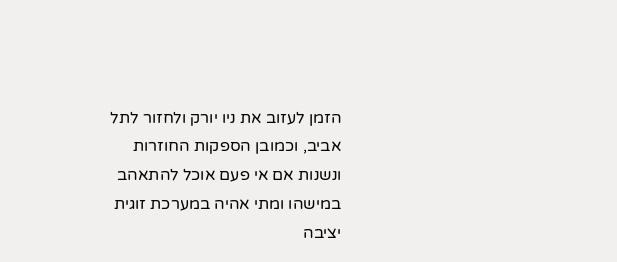הזמן לעזוב את ניו יורק ולחזור לתל אביב, וכמובן הספקות החוזרות ונשנות אם אי פעם אוכל להתאהב במישהו ומתי אהיה במערכת זוגית יציבה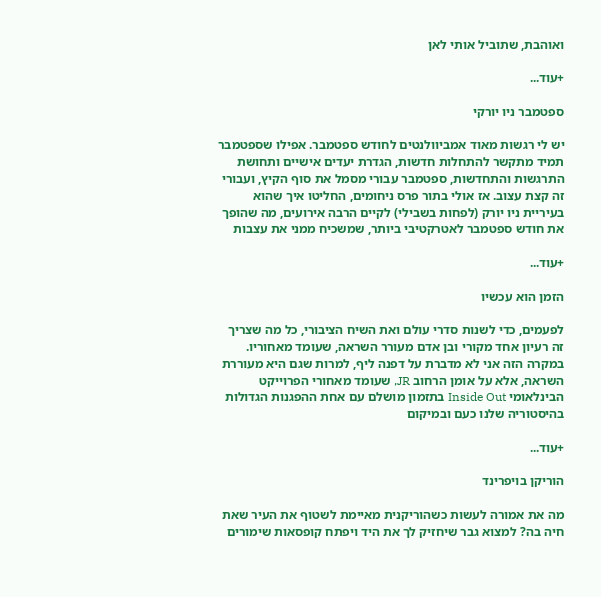ואוהבת, שתוביל אותי לאן

+עוד...

ספטמבר ניו יורקי

יש לי רגשות מאוד אמביוולנטים לחודש ספטמבר. אפילו שספטמבר תמיד מתקשר להתחלות חדשות, הגדרת יעדים אישיים ותחושת התרגשות והתחדשות, ספטמבר עבורי מסמל את סוף הקיץ, ועבורי זה קצת עצוב. אז אולי בתור פרס ניחומים, החליטו איך שהוא בעיריית ניו יורק (לפחות בשבילי) לקיים הרבה אירועים, מה שהופך את חודש ספטמבר לאטרקטיבי ביותר, שמשכיח ממני את עצבות

+עוד...

הזמן הוא עכשיו

לפעמים, כדי לשנות סדרי עולם ואת השיח הציבורי, כל מה שצריך זה רעיון אחד מקורי ובן אדם מעורר השראה, שעומד מאחוריו. במקרה הזה אני לא מדברת על דפנה ליף, למרות שגם היא מעוררת השראה, אלא על אומן הרחוב JR, שעומד מאחורי הפרוייקט הבינלאומי Inside Out בתזמון מושלם עם אחת ההפגנות הגדולות בהיסטוריה שלנו כעם ובמיקום

+עוד...

הוריקן בויפרינד

מה את אמורה לעשות כשהוריקנית מאיימת לשטוף את העיר שאת חיה בה? למצוא גבר שיחזיק לך את היד ויפתח קופסאות שימורים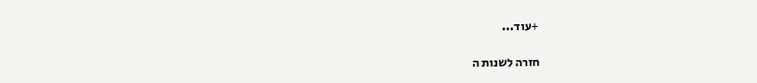+עוד...

חזרה לשנות ה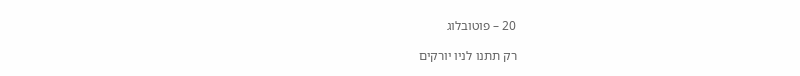20 – פוטובלוג

רק תתנו לניו יורקים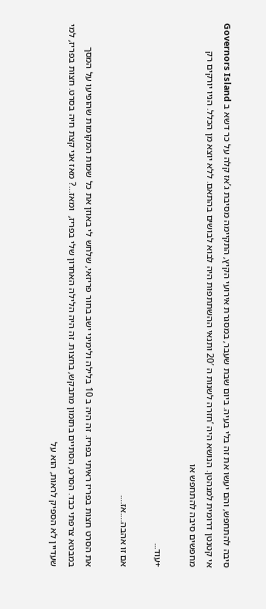סיבה להתחפש, והם יעשו את זה בלי בעיה. ביום שבת שעבר, במסגרת אירועי הקיץ, התקיימה מסיבת ג’אז קלה על כר דשא ב Governors Island אי קטנטן דרומית למנהטן. הנושא היה ‘חזרה לשנות ה 20′ ותנאי ההשתתפות היה לבוא לבושים בהתאם. ללא יוצא מן הכלל. הניו יורקים רק מחפשים סיבה להתחפש או

+עוד...

אם זו אהבה….אז….

את הסרט חצות בפריז ראיתי בפריז. זה היה ב 10 בלילה ולימיני ישב בחור פריזאי, שלחש לי באוזן את כל שמות המקומות שהופיעו על המסך במבטא צרפתי כבד. הסרט, הסתיים בתזמון מתבקש, בחצות. זה היה הלילה האחרון שלי בפריז,  ומאז…? מאז אני קצת חיה בסרט. חצות בפריז, למי שעדיין לא הספיק לראות, הוא על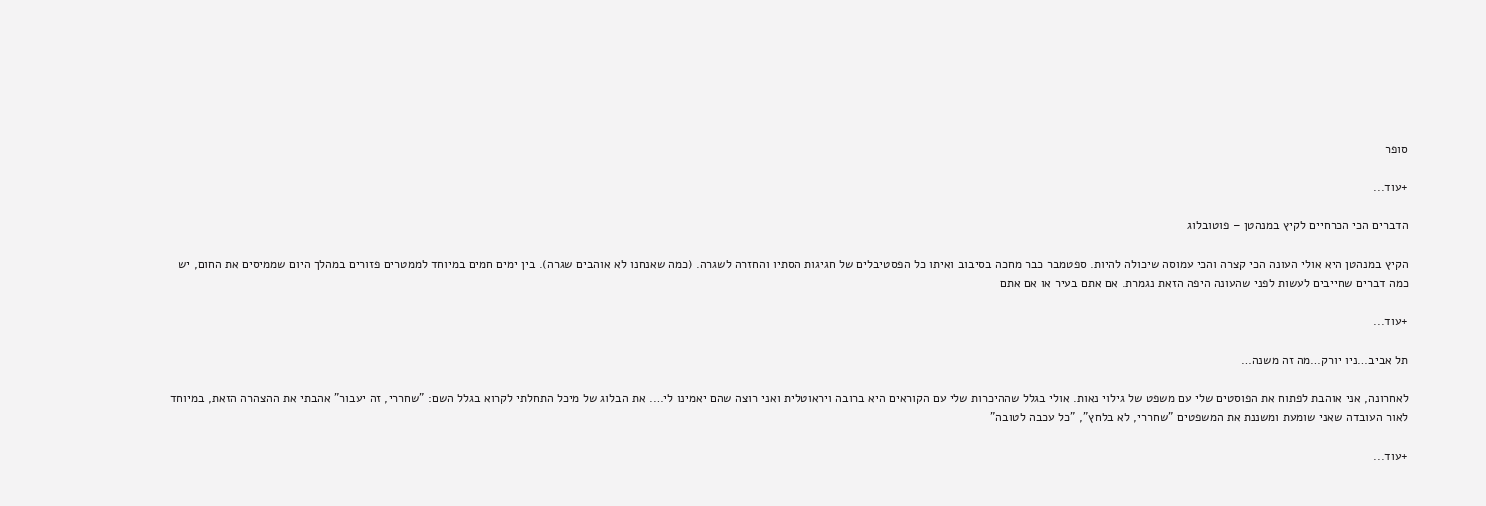סופר

+עוד...

הדברים הכי הכרחיים לקיץ במנהטן – פוטובלוג

הקיץ במנהטן היא אולי העונה הכי קצרה והכי עמוסה שיכולה להיות. ספטמבר כבר מחכה בסיבוב ואיתו כל הפסטיבלים של חגיגות הסתיו והחזרה לשגרה. (כמה שאנחנו לא אוהבים שגרה). בין ימים חמים במיוחד לממטרים פזורים במהלך היום שממיסים את החום, יש כמה דברים שחייבים לעשות לפני שהעונה היפה הזאת נגמרת. אם אתם בעיר או אם אתם

+עוד...

תל אביב…ניו יורק…מה זה משנה…

לאחרונה, אני אוהבת לפתוח את הפוסטים שלי עם משפט של גילוי נאות. אולי בגלל שההיכרות שלי עם הקוראים היא ברובה ויראוטלית ואני רוצה שהם יאמינו לי…. את הבלוג של מיכל התחלתי לקרוא בגלל השם: "שחררי, זה יעבור" אהבתי את ההצהרה הזאת, במיוחד לאור העובדה שאני שומעת ומשננת את המשפטים "שחררי, לא בלחץ", "כל עכבה לטובה"

+עוד...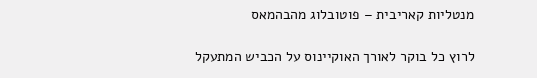מנטליות קאריבית – פוטובלוג מהבהמאס

לרוץ כל בוקר לאורך האוקיינוס על הכביש המתעקל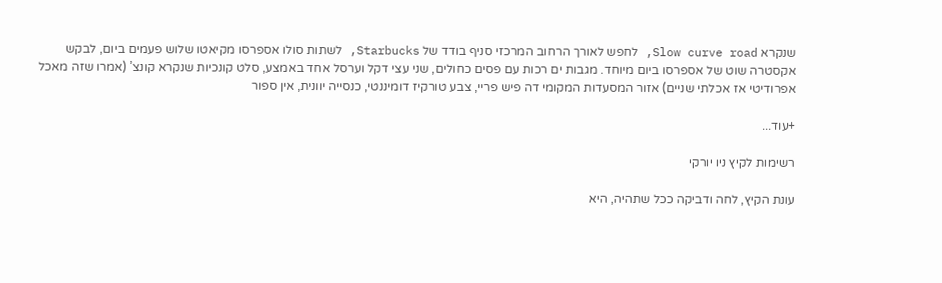שנקרא Slow curve road, לחפש לאורך הרחוב המרכזי סניף בודד של Starbucks, לשתות סולו אספרסו מקיאטו שלוש פעמים ביום, לבקש אקסטרה שוט של אספרסו ביום מיוחד. מגבות ים רכות עם פסים כחולים, שני עצי דקל וערסל אחד באמצע, סלט קונכיות שנקרא קונצ’ (אמרו שזה מאכל אפרודיטי אז אכלתי שניים) אזור המסעדות המקומי דה פיש פריי, צבע טורקיז דומיננטי, כנסייה יוונית, אין ספור

+עוד...

רשימות לקיץ ניו יורקי

עונת הקיץ, לחה ודביקה ככל שתהיה, היא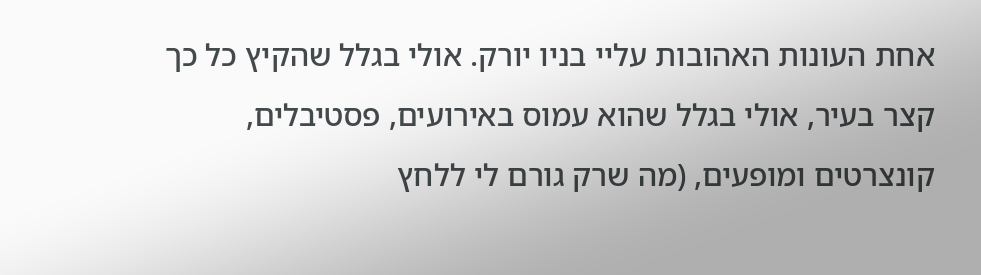אחת העונות האהובות עליי בניו יורק. אולי בגלל שהקיץ כל כך קצר בעיר, אולי בגלל שהוא עמוס באירועים, פסטיבלים, קונצרטים ומופעים, (מה שרק גורם לי ללחץ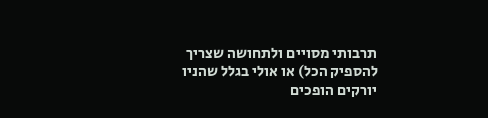תרבותי מסויים ולתחושה שצריך להספיק הכל) או אולי בגלל שהניו יורקים הופכים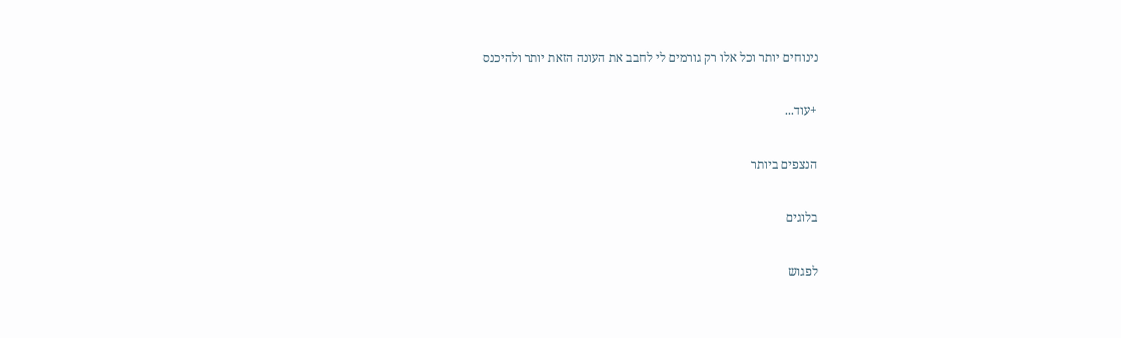נינוחים יותר וכל אלו רק גורמים לי לחבב את העונה הזאת יותר ולהיכנס

+עוד...

הנצפים ביותר

בלוגים

לפגוש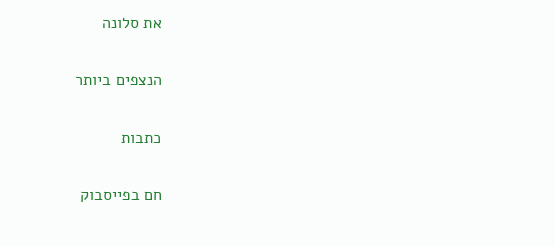את סלונה

הנצפים ביותר

כתבות

חם בפייסבוק